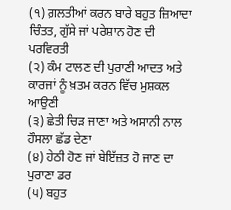(੧) ਗ਼ਲਤੀਆਂ ਕਰਨ ਬਾਰੇ ਬਹੁਤ ਜ਼ਿਆਦਾ ਚਿੰਤਤ, ਗੁੱਸੇ ਜਾਂ ਪਰੇਸ਼ਾਨ ਹੋਣ ਦੀ ਪਰਵਿਰਤੀ
(੨) ਕੰਮ ਟਾਲਣ ਦੀ ਪੁਰਾਣੀ ਆਦਤ ਅਤੇ ਕਾਰਜਾਂ ਨੂੰ ਖ਼ਤਮ ਕਰਨ ਵਿੱਚ ਮੁਸ਼ਕਲ ਆਉਣੀ
(੩) ਛੇਤੀ ਚਿੜ ਜਾਣਾ ਅਤੇ ਅਸਾਨੀ ਨਾਲ ਹੌਸਲਾ ਛੱਡ ਦੇਣਾ
(੪) ਹੇਠੀ ਹੋਣ ਜਾਂ ਬੇਇੱਜ਼ਤ ਹੋ ਜਾਣ ਦਾ ਪੁਰਾਣਾ ਡਰ
(੫) ਬਹੁਤ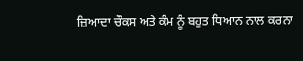ਜ਼ਿਆਦਾ ਚੌਕਸ ਅਤੇ ਕੰਮ ਨੂੰ ਬਹੁਤ ਧਿਆਨ ਨਾਲ ਕਰਨਾ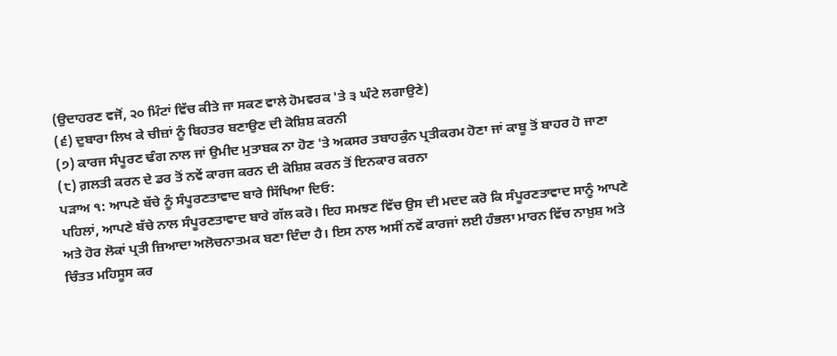(ਉਦਾਹਰਣ ਵਜੋਂ, ੨੦ ਮਿੰਟਾਂ ਵਿੱਚ ਕੀਤੇ ਜਾ ਸਕਣ ਵਾਲੇ ਹੋਮਵਰਕ 'ਤੇ ੩ ਘੰਟੇ ਲਗਾਉਣੇ)
(੬) ਦੁਬਾਰਾ ਲਿਖ ਕੇ ਚੀਜ਼ਾਂ ਨੂੰ ਬਿਹਤਰ ਬਣਾਉਣ ਦੀ ਕੋਸ਼ਿਸ਼ ਕਰਨੀ
(੭) ਕਾਰਜ ਸੰਪੂਰਣ ਢੰਗ ਨਾਲ ਜਾਂ ਉਮੀਦ ਮੁਤਾਬਕ ਨਾ ਹੋਣ 'ਤੇ ਅਕਸਰ ਤਬਾਹਕੁੰਨ ਪ੍ਰਤੀਕਰਮ ਹੋਣਾ ਜਾਂ ਕਾਬੂ ਤੋਂ ਬਾਹਰ ਹੋ ਜਾਣਾ
(੮) ਗ਼ਲਤੀ ਕਰਨ ਦੇ ਡਰ ਤੋਂ ਨਵੇਂ ਕਾਰਜ ਕਰਨ ਦੀ ਕੋਸ਼ਿਸ਼ ਕਰਨ ਤੋਂ ਇਨਕਾਰ ਕਰਨਾ
ਪੜਾਅ ੧: ਆਪਣੇ ਬੱਚੇ ਨੂੰ ਸੰਪੂਰਣਤਾਵਾਦ ਬਾਰੇ ਸਿੱਖਿਆ ਦਿਓ:
ਪਹਿਲਾਂ, ਆਪਣੇ ਬੱਚੇ ਨਾਲ ਸੰਪੂਰਣਤਾਵਾਦ ਬਾਰੇ ਗੱਲ ਕਰੋ। ਇਹ ਸਮਝਣ ਵਿੱਚ ਉਸ ਦੀ ਮਦਦ ਕਰੋ ਕਿ ਸੰਪੂਰਣਤਾਵਾਦ ਸਾਨੂੰ ਆਪਣੇ
ਅਤੇ ਹੋਰ ਲੋਕਾਂ ਪ੍ਰਤੀ ਜ਼ਿਆਦਾ ਅਲੋਚਨਾਤਮਕ ਬਣਾ ਦਿੰਦਾ ਹੈ। ਇਸ ਨਾਲ ਅਸੀਂ ਨਵੇਂ ਕਾਰਜਾਂ ਲਈ ਹੰਭਲਾ ਮਾਰਨ ਵਿੱਚ ਨਾਖ਼ੁਸ਼ ਅਤੇ
ਚਿੰਤਤ ਮਹਿਸੂਸ ਕਰ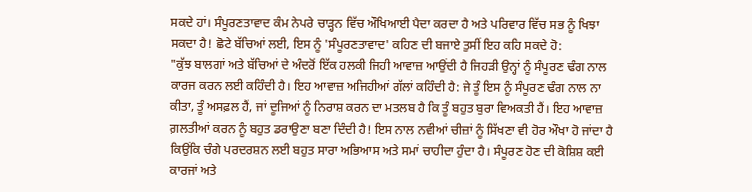ਸਕਦੇ ਹਾਂ। ਸੰਪੂਰਣਤਾਵਾਦ ਕੰਮ ਨੇਪਰੇ ਚਾੜ੍ਹਨ ਵਿੱਚ ਔਖਿਆਈ ਪੈਦਾ ਕਰਦਾ ਹੈ ਅਤੇ ਪਰਿਵਾਰ ਵਿੱਚ ਸਭ ਨੂੰ ਖਿਝਾ
ਸਕਦਾ ਹੈ! ਛੋਟੇ ਬੱਚਿਆਂ ਲਈ, ਇਸ ਨੂੰ 'ਸੰਪੂਰਣਤਾਵਾਦ' ਕਹਿਣ ਦੀ ਬਜਾਏ ਤੁਸੀਂ ਇਹ ਕਹਿ ਸਕਦੇ ਹੋ:
"ਕੁੱਝ ਬਾਲਗਾਂ ਅਤੇ ਬੱਚਿਆਂ ਦੇ ਅੰਦਰੋਂ ਇੱਕ ਹਲਕੀ ਜਿਹੀ ਆਵਾਜ਼ ਆਉਂਦੀ ਹੈ ਜਿਹੜੀ ਉਨ੍ਹਾਂ ਨੂੰ ਸੰਪੂਰਣ ਢੰਗ ਨਾਲ ਕਾਰਜ ਕਰਨ ਲਈ ਕਹਿੰਦੀ ਹੈ। ਇਹ ਆਵਾਜ਼ ਅਜਿਹੀਆਂ ਗੱਲਾਂ ਕਹਿੰਦੀ ਹੈ: ਜੇ ਤੂੰ ਇਸ ਨੂੰ ਸੰਪੂਰਣ ਢੰਗ ਨਾਲ ਨਾ ਕੀਤਾ, ਤੂੰ ਅਸਫ਼ਲ ਹੈਂ, ਜਾਂ ਦੂਜਿਆਂ ਨੂੰ ਨਿਰਾਸ਼ ਕਰਨ ਦਾ ਮਤਲਬ ਹੈ ਕਿ ਤੂੰ ਬਹੁਤ ਬੁਰਾ ਵਿਅਕਤੀ ਹੈਂ। ਇਹ ਆਵਾਜ਼ ਗ਼ਲਤੀਆਂ ਕਰਨ ਨੂੰ ਬਹੁਤ ਡਰਾਉਣਾ ਬਣਾ ਦਿੰਦੀ ਹੈ! ਇਸ ਨਾਲ ਨਵੀਆਂ ਚੀਜ਼ਾਂ ਨੂੰ ਸਿੱਖਣਾ ਵੀ ਹੋਰ ਔਖਾ ਹੋ ਜਾਂਦਾ ਹੈ ਕਿਉਂਕਿ ਚੰਗੇ ਪਰਦਰਸ਼ਨ ਲਈ ਬਹੁਤ ਸਾਰਾ ਅਭਿਆਸ ਅਤੇ ਸਮਾਂ ਚਾਹੀਦਾ ਹੁੰਦਾ ਹੈ। ਸੰਪੂਰਣ ਹੋਣ ਦੀ ਕੋਸ਼ਿਸ਼ ਕਈ ਕਾਰਜਾਂ ਅਤੇ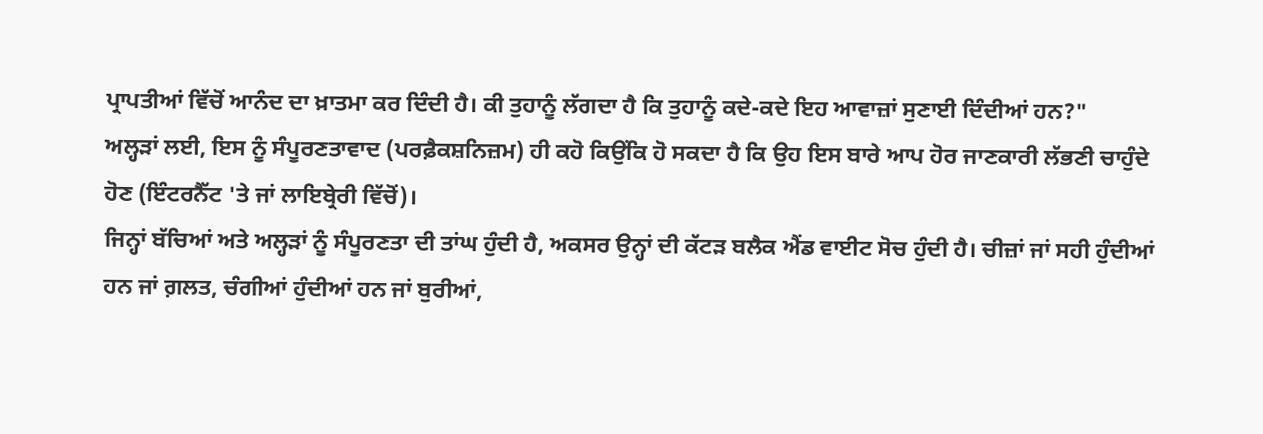ਪ੍ਰਾਪਤੀਆਂ ਵਿੱਚੋਂ ਆਨੰਦ ਦਾ ਖ਼ਾਤਮਾ ਕਰ ਦਿੰਦੀ ਹੈ। ਕੀ ਤੁਹਾਨੂੰ ਲੱਗਦਾ ਹੈ ਕਿ ਤੁਹਾਨੂੰ ਕਦੇ-ਕਦੇ ਇਹ ਆਵਾਜ਼ਾਂ ਸੁਣਾਈ ਦਿੰਦੀਆਂ ਹਨ?"
ਅਲ੍ਹੜਾਂ ਲਈ, ਇਸ ਨੂੰ ਸੰਪੂਰਣਤਾਵਾਦ (ਪਰਫ਼ੈਕਸ਼ਨਿਜ਼ਮ) ਹੀ ਕਹੋ ਕਿਉਂਕਿ ਹੋ ਸਕਦਾ ਹੈ ਕਿ ਉਹ ਇਸ ਬਾਰੇ ਆਪ ਹੋਰ ਜਾਣਕਾਰੀ ਲੱਭਣੀ ਚਾਹੁੰਦੇ ਹੋਣ (ਇੰਟਰਨੈੱਟ 'ਤੇ ਜਾਂ ਲਾਇਬ੍ਰੇਰੀ ਵਿੱਚੋਂ)।
ਜਿਨ੍ਹਾਂ ਬੱਚਿਆਂ ਅਤੇ ਅਲ੍ਹੜਾਂ ਨੂੰ ਸੰਪੂਰਣਤਾ ਦੀ ਤਾਂਘ ਹੁੰਦੀ ਹੈ, ਅਕਸਰ ਉਨ੍ਹਾਂ ਦੀ ਕੱਟੜ ਬਲੈਕ ਐਂਡ ਵਾਈਟ ਸੋਚ ਹੁੰਦੀ ਹੈ। ਚੀਜ਼ਾਂ ਜਾਂ ਸਹੀ ਹੁੰਦੀਆਂ ਹਨ ਜਾਂ ਗ਼ਲਤ, ਚੰਗੀਆਂ ਹੁੰਦੀਆਂ ਹਨ ਜਾਂ ਬੁਰੀਆਂ,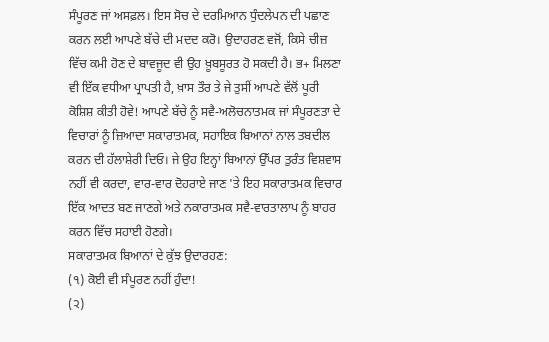ਸੰਪੂਰਣ ਜਾਂ ਅਸਫ਼ਲ। ਇਸ ਸੋਚ ਦੇ ਦਰਮਿਆਨ ਧੁੰਦਲੇਪਨ ਦੀ ਪਛਾਣ ਕਰਨ ਲਈ ਆਪਣੇ ਬੱਚੇ ਦੀ ਮਦਦ ਕਰੋ। ਉਦਾਹਰਣ ਵਜੋਂ, ਕਿਸੇ ਚੀਜ਼ ਵਿੱਚ ਕਮੀ ਹੋਣ ਦੇ ਬਾਵਜੂਦ ਵੀ ਉਹ ਖ਼ੂਬਸੂਰਤ ਹੋ ਸਕਦੀ ਹੈ। ਭ+ ਮਿਲਣਾ ਵੀ ਇੱਕ ਵਧੀਆ ਪ੍ਰਾਪਤੀ ਹੈ, ਖ਼ਾਸ ਤੌਰ ਤੇ ਜੇ ਤੁਸੀਂ ਆਪਣੇ ਵੱਲੋਂ ਪੂਰੀ ਕੋਸ਼ਿਸ਼ ਕੀਤੀ ਹੋਵੇ! ਆਪਣੇ ਬੱਚੇ ਨੂੰ ਸਵੈ-ਅਲੋਚਨਾਤਮਕ ਜਾਂ ਸੰਪੂਰਣਤਾ ਦੇ ਵਿਚਾਰਾਂ ਨੂੰ ਜ਼ਿਆਦਾ ਸਕਾਰਾਤਮਕ, ਸਹਾਇਕ ਬਿਆਨਾਂ ਨਾਲ ਤਬਦੀਲ ਕਰਨ ਦੀ ਹੱਲਾਸ਼ੇਰੀ ਦਿਓ। ਜੇ ਉਹ ਇਨ੍ਹਾਂ ਬਿਆਨਾਂ ਉੱਪਰ ਤੁਰੰਤ ਵਿਸ਼ਵਾਸ ਨਹੀਂ ਵੀ ਕਰਦਾ, ਵਾਰ-ਵਾਰ ਦੋਹਰਾਏ ਜਾਣ 'ਤੇ ਇਹ ਸਕਾਰਾਤਮਕ ਵਿਚਾਰ ਇੱਕ ਆਦਤ ਬਣ ਜਾਣਗੇ ਅਤੇ ਨਕਾਰਾਤਮਕ ਸਵੈ-ਵਾਰਤਾਲਾਪ ਨੂੰ ਬਾਹਰ ਕਰਨ ਵਿੱਚ ਸਹਾਈ ਹੋਣਗੇ।
ਸਕਾਰਾਤਮਕ ਬਿਆਨਾਂ ਦੇ ਕੁੱਝ ਉਦਾਰਹਣ:
(੧) ਕੋਈ ਵੀ ਸੰਪੂਰਣ ਨਹੀਂ ਹੁੰਦਾ!
(੨)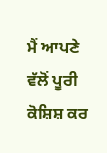ਮੈਂ ਆਪਣੇ ਵੱਲੋਂ ਪੂਰੀ ਕੋਸ਼ਿਸ਼ ਕਰ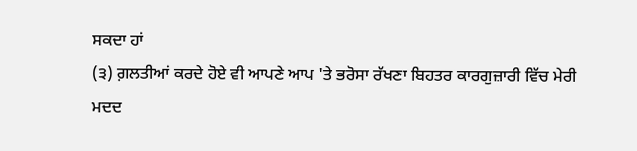ਸਕਦਾ ਹਾਂ
(੩) ਗ਼ਲਤੀਆਂ ਕਰਦੇ ਹੋਏ ਵੀ ਆਪਣੇ ਆਪ 'ਤੇ ਭਰੋਸਾ ਰੱਖਣਾ ਬਿਹਤਰ ਕਾਰਗੁਜ਼ਾਰੀ ਵਿੱਚ ਮੇਰੀ ਮਦਦ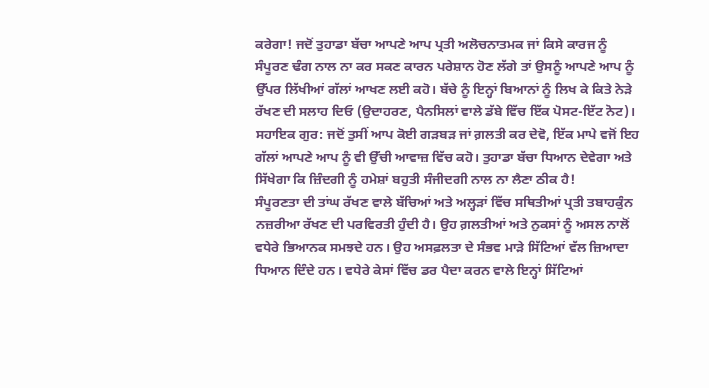ਕਰੇਗਾ! ਜਦੋਂ ਤੁਹਾਡਾ ਬੱਚਾ ਆਪਣੇ ਆਪ ਪ੍ਰਤੀ ਅਲੋਚਨਾਤਮਕ ਜਾਂ ਕਿਸੇ ਕਾਰਜ ਨੂੰ ਸੰਪੂਰਣ ਢੰਗ ਨਾਲ ਨਾ ਕਰ ਸਕਣ ਕਾਰਨ ਪਰੇਸ਼ਾਨ ਹੋਣ ਲੱਗੇ ਤਾਂ ਉਸਨੂੰ ਆਪਣੇ ਆਪ ਨੂੰ ਉੱਪਰ ਲਿੱਖੀਆਂ ਗੱਲਾਂ ਆਖਣ ਲਈ ਕਹੋ। ਬੱਚੇ ਨੂੰ ਇਨ੍ਹਾਂ ਬਿਆਨਾਂ ਨੂੰ ਲਿਖ ਕੇ ਕਿਤੇ ਨੇੜੇ ਰੱਖਣ ਦੀ ਸਲਾਹ ਦਿਓ (ਉਦਾਹਰਣ, ਪੈਨਸਿਲਾਂ ਵਾਲੇ ਡੱਬੇ ਵਿੱਚ ਇੱਕ ਪੋਸਟ-ਇੱਟ ਨੋਟ)।
ਸਹਾਇਕ ਗੁਰ: ਜਦੋਂ ਤੁਸੀਂ ਆਪ ਕੋਈ ਗੜਬੜ ਜਾਂ ਗ਼ਲਤੀ ਕਰ ਦੇਵੋ, ਇੱਕ ਮਾਪੇ ਵਜੋਂ ਇਹ ਗੱਲਾਂ ਆਪਣੇ ਆਪ ਨੂੰ ਵੀ ਉੱਚੀ ਆਵਾਜ਼ ਵਿੱਚ ਕਹੋ। ਤੁਹਾਡਾ ਬੱਚਾ ਧਿਆਨ ਦੇਵੇਗਾ ਅਤੇ ਸਿੱਖੇਗਾ ਕਿ ਜ਼ਿੰਦਗੀ ਨੂੰ ਹਮੇਸ਼ਾਂ ਬਹੁਤੀ ਸੰਜੀਦਗੀ ਨਾਲ ਨਾ ਲੈਣਾ ਠੀਕ ਹੈ!
ਸੰਪੂਰਣਤਾ ਦੀ ਤਾਂਘ ਰੱਖਣ ਵਾਲੇ ਬੱਚਿਆਂ ਅਤੇ ਅਲ੍ਹੜਾਂ ਵਿੱਚ ਸਥਿਤੀਆਂ ਪ੍ਰਤੀ ਤਬਾਹਕੁੰਨ ਨਜ਼ਰੀਆ ਰੱਖਣ ਦੀ ਪਰਵਿਰਤੀ ਹੁੰਦੀ ਹੈ। ਉਹ ਗ਼ਲਤੀਆਂ ਅਤੇ ਨੁਕਸਾਂ ਨੂੰ ਅਸਲ ਨਾਲੋਂ ਵਧੇਰੇ ਭਿਆਨਕ ਸਮਝਦੇ ਹਨ। ਉਹ ਅਸਫ਼ਲਤਾ ਦੇ ਸੰਭਵ ਮਾੜੇ ਸਿੱਟਿਆਂ ਵੱਲ ਜ਼ਿਆਦਾ ਧਿਆਨ ਦਿੰਦੇ ਹਨ। ਵਧੇਰੇ ਕੇਸਾਂ ਵਿੱਚ ਡਰ ਪੈਦਾ ਕਰਨ ਵਾਲੇ ਇਨ੍ਹਾਂ ਸਿੱਟਿਆਂ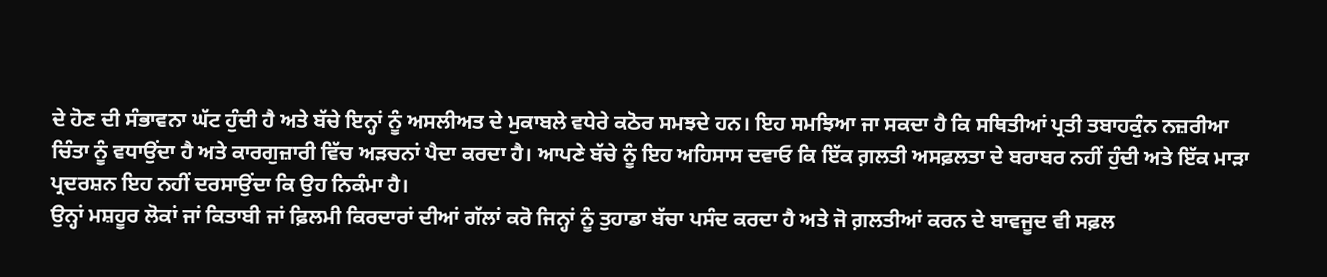ਦੇ ਹੋਣ ਦੀ ਸੰਭਾਵਨਾ ਘੱਟ ਹੁੰਦੀ ਹੈ ਅਤੇ ਬੱਚੇ ਇਨ੍ਹਾਂ ਨੂੰ ਅਸਲੀਅਤ ਦੇ ਮੁਕਾਬਲੇ ਵਧੇਰੇ ਕਠੋਰ ਸਮਝਦੇ ਹਨ। ਇਹ ਸਮਝਿਆ ਜਾ ਸਕਦਾ ਹੈ ਕਿ ਸਥਿਤੀਆਂ ਪ੍ਰਤੀ ਤਬਾਹਕੁੰਨ ਨਜ਼ਰੀਆ ਚਿੰਤਾ ਨੂੰ ਵਧਾਉਂਦਾ ਹੈ ਅਤੇ ਕਾਰਗੁਜ਼ਾਰੀ ਵਿੱਚ ਅੜਚਨਾਂ ਪੈਦਾ ਕਰਦਾ ਹੈ। ਆਪਣੇ ਬੱਚੇ ਨੂੰ ਇਹ ਅਹਿਸਾਸ ਦਵਾਓ ਕਿ ਇੱਕ ਗ਼ਲਤੀ ਅਸਫ਼ਲਤਾ ਦੇ ਬਰਾਬਰ ਨਹੀਂ ਹੁੰਦੀ ਅਤੇ ਇੱਕ ਮਾੜਾ ਪ੍ਰਦਰਸ਼ਨ ਇਹ ਨਹੀਂ ਦਰਸਾਉਂਦਾ ਕਿ ਉਹ ਨਿਕੰਮਾ ਹੈ।
ਉਨ੍ਹਾਂ ਮਸ਼ਹੂਰ ਲੋਕਾਂ ਜਾਂ ਕਿਤਾਬੀ ਜਾਂ ਫ਼ਿਲਮੀ ਕਿਰਦਾਰਾਂ ਦੀਆਂ ਗੱਲਾਂ ਕਰੋ ਜਿਨ੍ਹਾਂ ਨੂੰ ਤੁਹਾਡਾ ਬੱਚਾ ਪਸੰਦ ਕਰਦਾ ਹੈ ਅਤੇ ਜੋ ਗ਼ਲਤੀਆਂ ਕਰਨ ਦੇ ਬਾਵਜੂਦ ਵੀ ਸਫ਼ਲ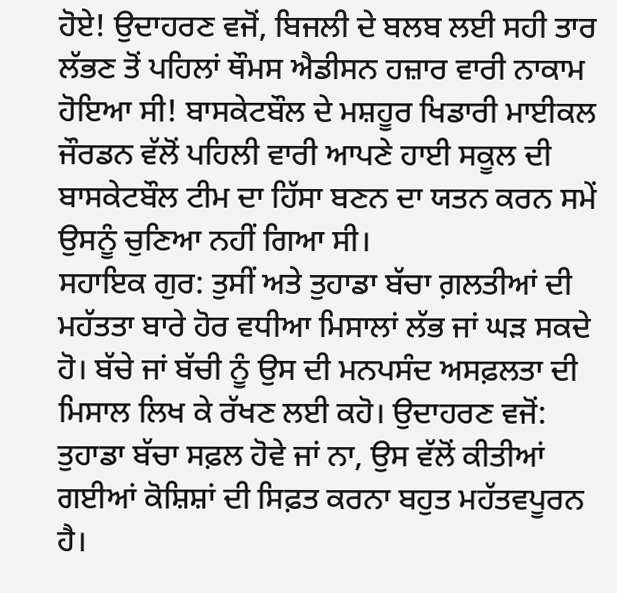ਹੋਏ! ਉਦਾਹਰਣ ਵਜੋਂ, ਬਿਜਲੀ ਦੇ ਬਲਬ ਲਈ ਸਹੀ ਤਾਰ ਲੱਭਣ ਤੋਂ ਪਹਿਲਾਂ ਥੌਮਸ ਐਡੀਸਨ ਹਜ਼ਾਰ ਵਾਰੀ ਨਾਕਾਮ ਹੋਇਆ ਸੀ! ਬਾਸਕੇਟਬੌਲ ਦੇ ਮਸ਼ਹੂਰ ਖਿਡਾਰੀ ਮਾਈਕਲ ਜੌਰਡਨ ਵੱਲੋਂ ਪਹਿਲੀ ਵਾਰੀ ਆਪਣੇ ਹਾਈ ਸਕੂਲ ਦੀ ਬਾਸਕੇਟਬੌਲ ਟੀਮ ਦਾ ਹਿੱਸਾ ਬਣਨ ਦਾ ਯਤਨ ਕਰਨ ਸਮੇਂ ਉਸਨੂੰ ਚੁਣਿਆ ਨਹੀਂ ਗਿਆ ਸੀ।
ਸਹਾਇਕ ਗੁਰ: ਤੁਸੀਂ ਅਤੇ ਤੁਹਾਡਾ ਬੱਚਾ ਗ਼ਲਤੀਆਂ ਦੀ ਮਹੱਤਤਾ ਬਾਰੇ ਹੋਰ ਵਧੀਆ ਮਿਸਾਲਾਂ ਲੱਭ ਜਾਂ ਘੜ ਸਕਦੇ ਹੋ। ਬੱਚੇ ਜਾਂ ਬੱਚੀ ਨੂੰ ਉਸ ਦੀ ਮਨਪਸੰਦ ਅਸਫ਼ਲਤਾ ਦੀ ਮਿਸਾਲ ਲਿਖ ਕੇ ਰੱਖਣ ਲਈ ਕਹੋ। ਉਦਾਹਰਣ ਵਜੋਂ:
ਤੁਹਾਡਾ ਬੱਚਾ ਸਫ਼ਲ ਹੋਵੇ ਜਾਂ ਨਾ, ਉਸ ਵੱਲੋਂ ਕੀਤੀਆਂ ਗਈਆਂ ਕੋਸ਼ਿਸ਼ਾਂ ਦੀ ਸਿਫ਼ਤ ਕਰਨਾ ਬਹੁਤ ਮਹੱਤਵਪੂਰਨ ਹੈ।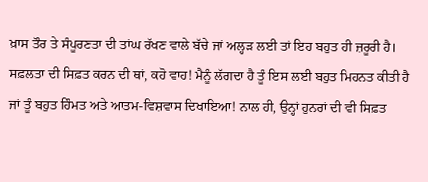ਖ਼ਾਸ ਤੌਰ ਤੇ ਸੰਪੂਰਣਤਾ ਦੀ ਤਾਂਘ ਰੱਖਣ ਵਾਲੇ ਬੱਚੇ ਜਾਂ ਅਲ੍ਹੜ ਲਈ ਤਾਂ ਇਹ ਬਹੁਤ ਹੀ ਜ਼ਰੂਰੀ ਹੈ। ਸਫ਼ਲਤਾ ਦੀ ਸਿਫ਼ਤ ਕਰਨ ਦੀ ਥਾਂ, ਕਹੋ ਵਾਹ! ਮੈਨੂੰ ਲੱਗਦਾ ਹੈ ਤੂੰ ਇਸ ਲਈ ਬਹੁਤ ਮਿਹਨਤ ਕੀਤੀ ਹੈ ਜਾਂ ਤੂੰ ਬਹੁਤ ਹਿੰਮਤ ਅਤੇ ਆਤਮ-ਵਿਸ਼ਵਾਸ ਦਿਖਾਇਆ! ਨਾਲ ਹੀ, ਉਨ੍ਹਾਂ ਹੁਨਰਾਂ ਦੀ ਵੀ ਸਿਫ਼ਤ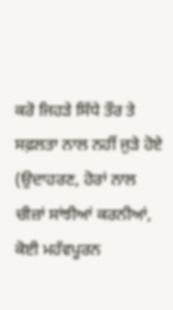ਕਰੋ ਜਿਹੜੇ ਸਿੱਧੇ ਤੌਰ ਤੇ ਸਫ਼ਲਤਾ ਨਾਲ ਨਹੀਂ ਜੁੜੇ ਹੋਏ (ਉਦਾਹਰਣ, ਹੋਰਾਂ ਨਾਲ ਚੀਜ਼ਾਂ ਸਾਂਝੀਆਂ ਕਰਨੀਆਂ, ਕੋਈ ਮਹੱਵਪੂਰਨ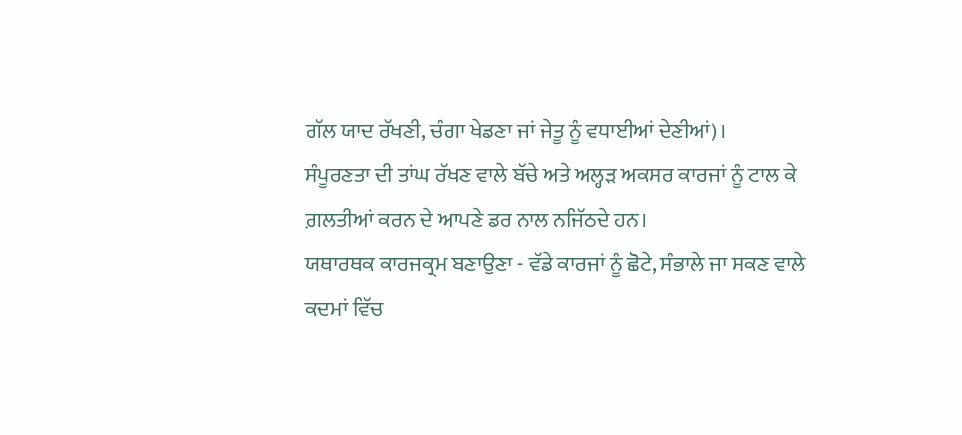ਗੱਲ ਯਾਦ ਰੱਖਣੀ, ਚੰਗਾ ਖੇਡਣਾ ਜਾਂ ਜੇਤੂ ਨੂੰ ਵਧਾਈਆਂ ਦੇਣੀਆਂ)।
ਸੰਪੂਰਣਤਾ ਦੀ ਤਾਂਘ ਰੱਖਣ ਵਾਲੇ ਬੱਚੇ ਅਤੇ ਅਲ੍ਹੜ ਅਕਸਰ ਕਾਰਜਾਂ ਨੂੰ ਟਾਲ ਕੇ ਗ਼ਲਤੀਆਂ ਕਰਨ ਦੇ ਆਪਣੇ ਡਰ ਨਾਲ ਨਜਿੱਠਦੇ ਹਨ।
ਯਥਾਰਥਕ ਕਾਰਜਕ੍ਰਮ ਬਣਾਉਣਾ - ਵੱਡੇ ਕਾਰਜਾਂ ਨੂੰ ਛੋਟੇ, ਸੰਭਾਲੇ ਜਾ ਸਕਣ ਵਾਲੇ ਕਦਮਾਂ ਵਿੱਚ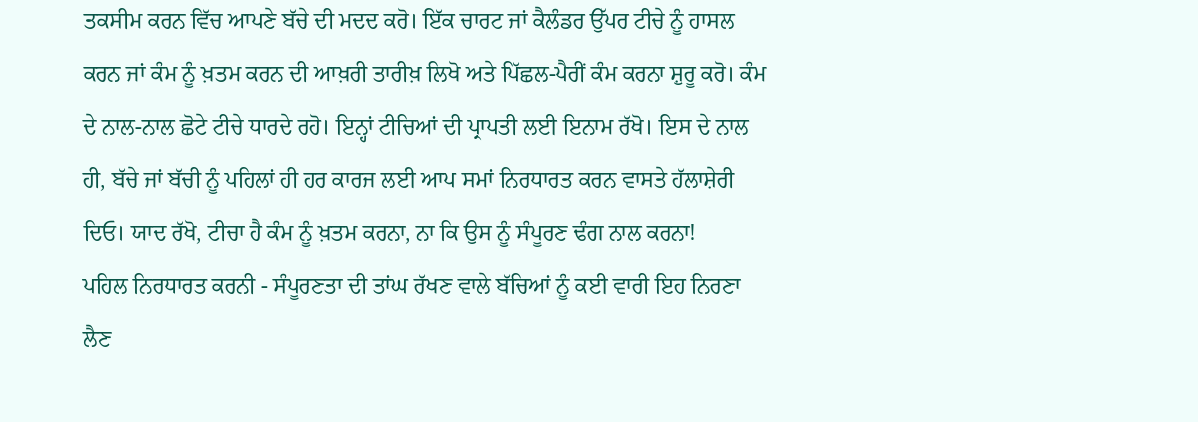ਤਕਸੀਮ ਕਰਨ ਵਿੱਚ ਆਪਣੇ ਬੱਚੇ ਦੀ ਮਦਦ ਕਰੋ। ਇੱਕ ਚਾਰਟ ਜਾਂ ਕੈਲੰਡਰ ਉੱਪਰ ਟੀਚੇ ਨੂੰ ਹਾਸਲ ਕਰਨ ਜਾਂ ਕੰਮ ਨੂੰ ਖ਼ਤਮ ਕਰਨ ਦੀ ਆਖ਼ਰੀ ਤਾਰੀਖ਼ ਲਿਖੋ ਅਤੇ ਪਿੱਛਲ-ਪੈਰੀਂ ਕੰਮ ਕਰਨਾ ਸ਼ੁਰੂ ਕਰੋ। ਕੰਮ ਦੇ ਨਾਲ-ਨਾਲ ਛੋਟੇ ਟੀਚੇ ਧਾਰਦੇ ਰਹੋ। ਇਨ੍ਹਾਂ ਟੀਚਿਆਂ ਦੀ ਪ੍ਰਾਪਤੀ ਲਈ ਇਨਾਮ ਰੱਖੋ। ਇਸ ਦੇ ਨਾਲ ਹੀ, ਬੱਚੇ ਜਾਂ ਬੱਚੀ ਨੂੰ ਪਹਿਲਾਂ ਹੀ ਹਰ ਕਾਰਜ ਲਈ ਆਪ ਸਮਾਂ ਨਿਰਧਾਰਤ ਕਰਨ ਵਾਸਤੇ ਹੱਲਾਸ਼ੇਰੀ ਦਿਓ। ਯਾਦ ਰੱਖੋ, ਟੀਚਾ ਹੈ ਕੰਮ ਨੂੰ ਖ਼ਤਮ ਕਰਨਾ, ਨਾ ਕਿ ਉਸ ਨੂੰ ਸੰਪੂਰਣ ਢੰਗ ਨਾਲ ਕਰਨਾ!
ਪਹਿਲ ਨਿਰਧਾਰਤ ਕਰਨੀ - ਸੰਪੂਰਣਤਾ ਦੀ ਤਾਂਘ ਰੱਖਣ ਵਾਲੇ ਬੱਚਿਆਂ ਨੂੰ ਕਈ ਵਾਰੀ ਇਹ ਨਿਰਣਾ ਲੈਣ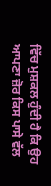ਵਿੱਚ ਮੁਸ਼ਕਲ ਹੁੰਦੀ ਹੈ ਕਿ ਉਹ ਆਪਣਾ ਜ਼ੋਰ ਕਿਸ ਪਾਸੇ ਵੱਲ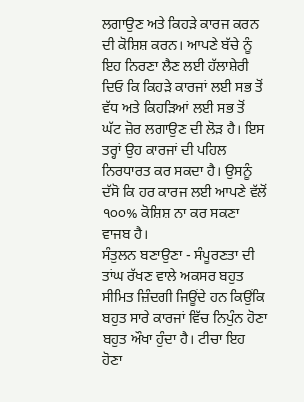ਲਗਾਉਣ ਅਤੇ ਕਿਹੜੇ ਕਾਰਜ ਕਰਨ ਦੀ ਕੋਸ਼ਿਸ਼ ਕਰਨ। ਆਪਣੇ ਬੱਚੇ ਨੂੰ ਇਹ ਨਿਰਣਾ ਲੈਣ ਲਈ ਹੱਲਾਸ਼ੇਰੀ ਦਿਓ ਕਿ ਕਿਹੜੇ ਕਾਰਜਾਂ ਲਈ ਸਭ ਤੋਂ ਵੱਧ ਅਤੇ ਕਿਹੜਿਆਂ ਲਈ ਸਭ ਤੋਂ ਘੱਟ ਜ਼ੋਰ ਲਗਾਉਣ ਦੀ ਲੋੜ ਹੈ। ਇਸ ਤਰ੍ਹਾਂ ਉਹ ਕਾਰਜਾਂ ਦੀ ਪਹਿਲ ਨਿਰਧਾਰਤ ਕਰ ਸਕਦਾ ਹੈ। ਉਸਨੂੰ ਦੱਸੋ ਕਿ ਹਰ ਕਾਰਜ ਲਈ ਆਪਣੇ ਵੱਲੋਂ ੧੦੦% ਕੋਸ਼ਿਸ਼ ਨਾ ਕਰ ਸਕਣਾ ਵਾਜਬ ਹੈ।
ਸੰਤੁਲਨ ਬਣਾਉਣਾ - ਸੰਪੂਰਣਤਾ ਦੀ ਤਾਂਘ ਰੱਖਣ ਵਾਲੇ ਅਕਸਰ ਬਹੁਤ ਸੀਮਿਤ ਜ਼ਿੰਦਗੀ ਜਿਊਂਦੇ ਹਨ ਕਿਉਂਕਿ ਬਹੁਤ ਸਾਰੇ ਕਾਰਜਾਂ ਵਿੱਚ ਨਿਪੁੰਨ ਹੋਣਾ ਬਹੁਤ ਔਖਾ ਹੁੰਦਾ ਹੈ। ਟੀਚਾ ਇਹ ਹੋਣਾ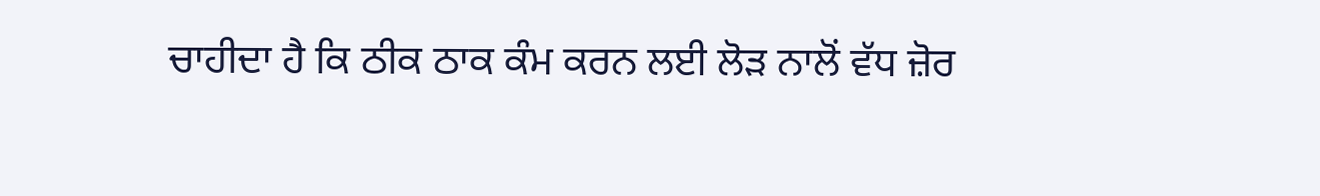ਚਾਹੀਦਾ ਹੈ ਕਿ ਠੀਕ ਠਾਕ ਕੰਮ ਕਰਨ ਲਈ ਲੋੜ ਨਾਲੋਂ ਵੱਧ ਜ਼ੋਰ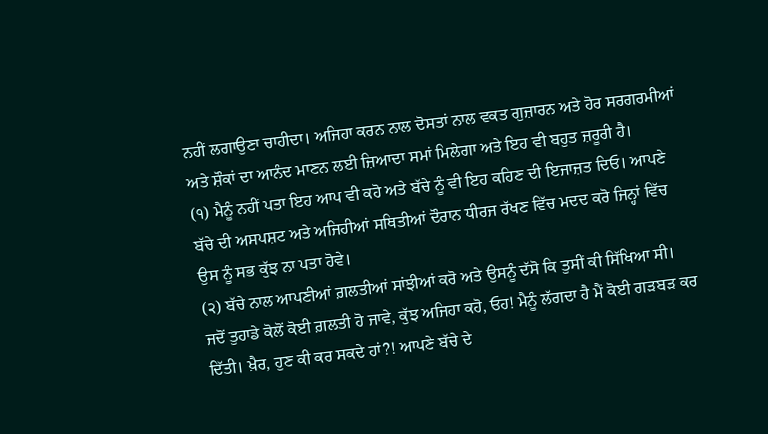ਨਹੀਂ ਲਗਾਉਣਾ ਚਾਹੀਦਾ। ਅਜਿਹਾ ਕਰਨ ਨਾਲ ਦੋਸਤਾਂ ਨਾਲ ਵਕਤ ਗੁਜ਼ਾਰਨ ਅਤੇ ਹੋਰ ਸਰਗਰਮੀਆਂ ਅਤੇ ਸ਼ੌਕਾਂ ਦਾ ਆਨੰਦ ਮਾਣਨ ਲਈ ਜ਼ਿਆਦਾ ਸਮਾਂ ਮਿਲੇਗਾ ਅਤੇ ਇਹ ਵੀ ਬਹੁਤ ਜ਼ਰੂਰੀ ਹੈ।
(੧) ਮੈਨੂੰ ਨਹੀਂ ਪਤਾ ਇਹ ਆਪ ਵੀ ਕਹੋ ਅਤੇ ਬੱਚੇ ਨੂੰ ਵੀ ਇਹ ਕਹਿਣ ਦੀ ਇਜਾਜ਼ਤ ਦਿਓ। ਆਪਣੇ ਬੱਚੇ ਦੀ ਅਸਪਸ਼ਟ ਅਤੇ ਅਜਿਹੀਆਂ ਸਥਿਤੀਆਂ ਦੌਰਾਨ ਧੀਰਜ ਰੱਖਣ ਵਿੱਚ ਮਦਦ ਕਰੋ ਜਿਨ੍ਹਾਂ ਵਿੱਚ ਉਸ ਨੂੰ ਸਭ ਕੁੱਝ ਨਾ ਪਤਾ ਹੋਵੇ।
(੨) ਬੱਚੇ ਨਾਲ ਆਪਣੀਆਂ ਗ਼ਲਤੀਆਂ ਸਾਂਝੀਆਂ ਕਰੋ ਅਤੇ ਉਸਨੂੰ ਦੱਸੋ ਕਿ ਤੁਸੀਂ ਕੀ ਸਿੱਖਿਆ ਸੀ। ਜਦੋਂ ਤੁਹਾਡੇ ਕੋਲੋਂ ਕੋਈ ਗ਼ਲਤੀ ਹੋ ਜਾਵੇ, ਕੁੱਝ ਅਜਿਹਾ ਕਹੋ, ਓਹ! ਮੈਨੂੰ ਲੱਗਦਾ ਹੈ ਮੈਂ ਕੋਈ ਗੜਬੜ ਕਰ ਦਿੱਤੀ। ਖ਼ੈਰ, ਹੁਣ ਕੀ ਕਰ ਸਕਦੇ ਹਾਂ?! ਆਪਣੇ ਬੱਚੇ ਦੇ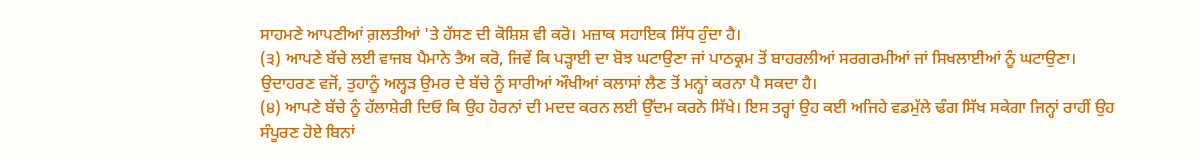ਸਾਹਮਣੇ ਆਪਣੀਆਂ ਗ਼ਲਤੀਆਂ 'ਤੇ ਹੱਸਣ ਦੀ ਕੋਸ਼ਿਸ਼ ਵੀ ਕਰੋ। ਮਜ਼ਾਕ ਸਹਾਇਕ ਸਿੱਧ ਹੁੰਦਾ ਹੈ।
(੩) ਆਪਣੇ ਬੱਚੇ ਲਈ ਵਾਜਬ ਪੈਮਾਨੇ ਤੈਅ ਕਰੋ, ਜਿਵੇਂ ਕਿ ਪੜ੍ਹਾਈ ਦਾ ਬੋਝ ਘਟਾਉਣਾ ਜਾਂ ਪਾਠਕ੍ਰਮ ਤੋਂ ਬਾਹਰਲੀਆਂ ਸਰਗਰਮੀਆਂ ਜਾਂ ਸਿਖਲਾਈਆਂ ਨੂੰ ਘਟਾਉਣਾ। ਉਦਾਹਰਣ ਵਜੋਂ, ਤੁਹਾਨੂੰ ਅਲ੍ਹੜ ਉਮਰ ਦੇ ਬੱਚੇ ਨੂੰ ਸਾਰੀਆਂ ਔਖੀਆਂ ਕਲਾਸਾਂ ਲੈਣ ਤੋਂ ਮਨ੍ਹਾਂ ਕਰਨਾ ਪੈ ਸਕਦਾ ਹੈ।
(੪) ਆਪਣੇ ਬੱਚੇ ਨੂੰ ਹੱਲਾਸ਼ੇਰੀ ਦਿਓ ਕਿ ਉਹ ਹੋਰਨਾਂ ਦੀ ਮਦਦ ਕਰਨ ਲਈ ਉੱਦਮ ਕਰਨੇ ਸਿੱਖੇ। ਇਸ ਤਰ੍ਹਾਂ ਉਹ ਕਈ ਅਜਿਹੇ ਵਡਮੁੱਲੇ ਢੰਗ ਸਿੱਖ ਸਕੇਗਾ ਜਿਨ੍ਹਾਂ ਰਾਹੀਂ ਉਹ ਸੰਪੂਰਣ ਹੋਏ ਬਿਨਾਂ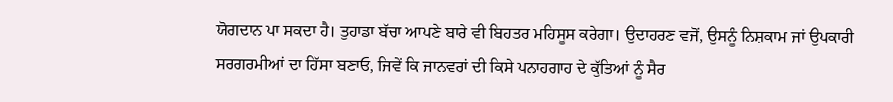ਯੋਗਦਾਨ ਪਾ ਸਕਦਾ ਹੈ। ਤੁਹਾਡਾ ਬੱਚਾ ਆਪਣੇ ਬਾਰੇ ਵੀ ਬਿਹਤਰ ਮਹਿਸੂਸ ਕਰੇਗਾ। ਉਦਾਹਰਣ ਵਜੋਂ, ਉਸਨੂੰ ਨਿਸ਼ਕਾਮ ਜਾਂ ਉਪਕਾਰੀ ਸਰਗਰਮੀਆਂ ਦਾ ਹਿੱਸਾ ਬਣਾਓ, ਜਿਵੇਂ ਕਿ ਜਾਨਵਰਾਂ ਦੀ ਕਿਸੇ ਪਨਾਹਗਾਹ ਦੇ ਕੁੱਤਿਆਂ ਨੂੰ ਸੈਰ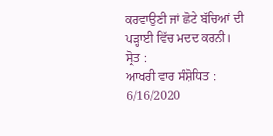ਕਰਵਾਉਣੀ ਜਾਂ ਛੋਟੇ ਬੱਚਿਆਂ ਦੀ ਪੜ੍ਹਾਈ ਵਿੱਚ ਮਦਦ ਕਰਨੀ।
ਸ੍ਰੋਤ :
ਆਖਰੀ ਵਾਰ ਸੰਸ਼ੋਧਿਤ : 6/16/2020